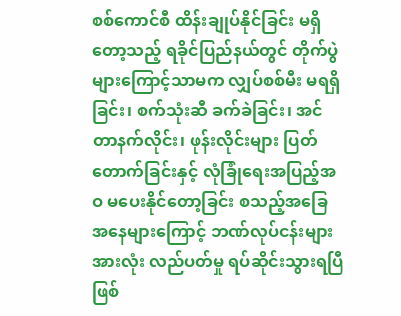စစ်ကောင်စီ ထိန်းချုပ်နိုင်ခြင်း မရှိတော့သည့် ရခိုင်ပြည်နယ်တွင် တိုက်ပွဲများကြောင့်သာမက လျှပ်စစ်မီး မရရှိခြင်း၊ စက်သုံးဆီ ခက်ခဲခြင်း၊ အင်တာနက်လိုင်း၊ ဖုန်းလိုင်းများ ပြတ်တောက်ခြင်းနှင့် လုံခြုံရေးအပြည့်အဝ မပေးနိုင်တော့ခြင်း စသည့်အခြေအနေများကြောင့် ဘဏ်လုပ်ငန်းများအားလုံး လည်ပတ်မှု ရပ်ဆိုင်းသွားရပြီ ဖြစ်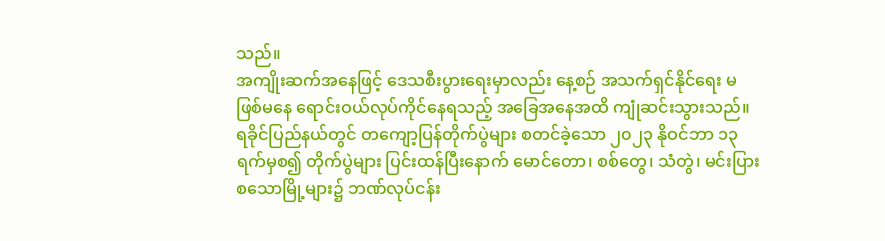သည်။
အကျိုးဆက်အနေဖြင့် ဒေသစီးပွားရေးမှာလည်း နေ့စဉ် အသက်ရှင်နိုင်ရေး မဖြစ်မနေ ရောင်းဝယ်လုပ်ကိုင်နေရသည့် အခြေအနေအထိ ကျုံဆင်းသွားသည်။
ရခိုင်ပြည်နယ်တွင် တကျော့ပြန်တိုက်ပွဲများ စတင်ခဲ့သော ၂၀၂၃ နိုဝင်ဘာ ၁၃ ရက်မှစ၍ တိုက်ပွဲများ ပြင်းထန်ပြီးနောက် မောင်တော၊ စစ်တွေ၊ သံတွဲ၊ မင်းပြားစသောမြို့များ၌ ဘဏ်လုပ်ငန်း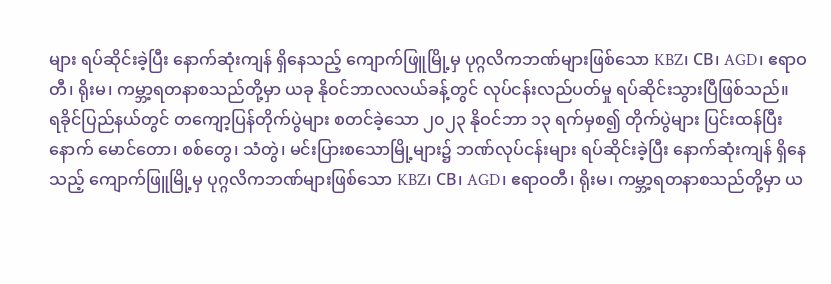များ ရပ်ဆိုင်းခဲ့ပြီး နောက်ဆုံးကျန် ရှိနေသည့် ကျောက်ဖြူမြို့မှ ပုဂ္ဂလိကဘဏ်များဖြစ်သော KBZ၊ CB၊ AGD၊ ဧရာဝတီ၊ ရိုးမ၊ ကမ္ဘာ့ရတနာစသည်တို့မှာ ယခု နိုဝင်ဘာလလယ်ခန့်တွင် လုပ်ငန်းလည်ပတ်မှု ရပ်ဆိုင်းသွားပြီဖြစ်သည်။
ရခိုင်ပြည်နယ်တွင် တကျော့ပြန်တိုက်ပွဲများ စတင်ခဲ့သော ၂၀၂၃ နိုဝင်ဘာ ၁၃ ရက်မှစ၍ တိုက်ပွဲများ ပြင်းထန်ပြီးနောက် မောင်တော၊ စစ်တွေ၊ သံတွဲ၊ မင်းပြားစသောမြို့များ၌ ဘဏ်လုပ်ငန်းများ ရပ်ဆိုင်းခဲ့ပြီး နောက်ဆုံးကျန် ရှိနေသည့် ကျောက်ဖြူမြို့မှ ပုဂ္ဂလိကဘဏ်များဖြစ်သော KBZ၊ CB၊ AGD၊ ဧရာဝတီ၊ ရိုးမ၊ ကမ္ဘာ့ရတနာစသည်တို့မှာ ယ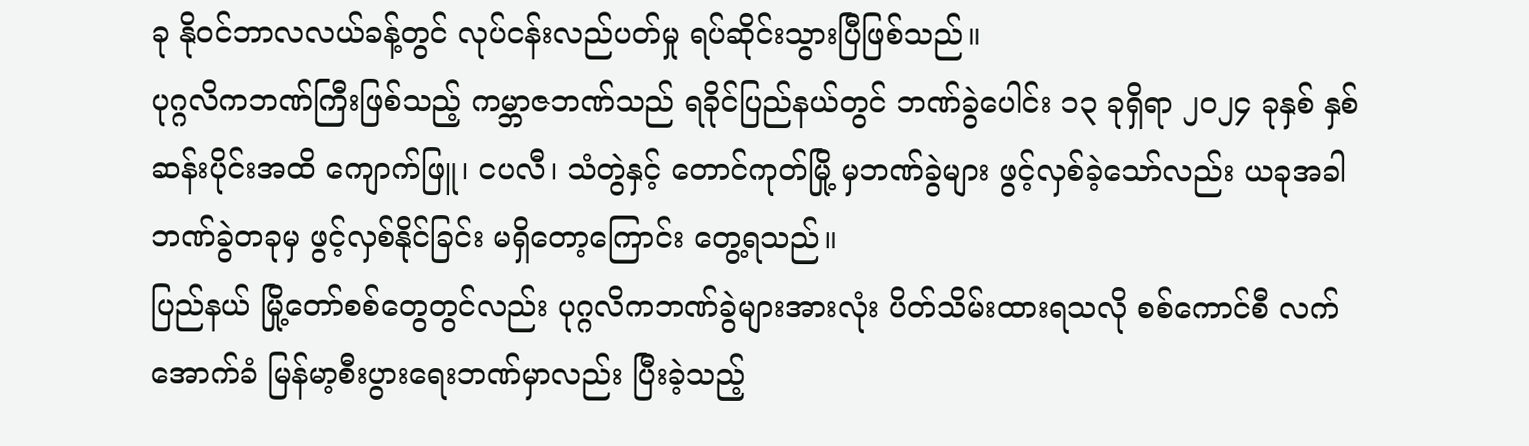ခု နိုဝင်ဘာလလယ်ခန့်တွင် လုပ်ငန်းလည်ပတ်မှု ရပ်ဆိုင်းသွားပြီဖြစ်သည်။
ပုဂ္ဂလိကဘဏ်ကြီးဖြစ်သည့် ကမ္ဘာဇဘဏ်သည် ရခိုင်ပြည်နယ်တွင် ဘဏ်ခွဲပေါင်း ၁၃ ခုရှိရာ ၂၀၂၄ ခုနှစ် နှစ်ဆန်းပိုင်းအထိ ကျောက်ဖြူ၊ ငပလီ၊ သံတွဲနှင့် တောင်ကုတ်မြို့ မှဘဏ်ခွဲများ ဖွင့်လှစ်ခဲ့သော်လည်း ယခုအခါ ဘဏ်ခွဲတခုမှ ဖွင့်လှစ်နိုင်ခြင်း မရှိတော့ကြောင်း တွေ့ရသည်။
ပြည်နယ် မြို့တော်စစ်တွေတွင်လည်း ပုဂ္ဂလိကဘဏ်ခွဲများအားလုံး ပိတ်သိမ်းထားရသလို စစ်ကောင်စီ လက်အောက်ခံ မြန်မာ့စီးပွားရေးဘဏ်မှာလည်း ပြီးခဲ့သည့်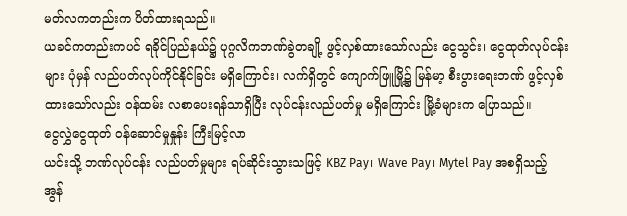မတ်လကတည်းက ပိတ်ထားရသည်။
ယခင်ကတည်းကပင် ရခိုင်ပြည်နယ်၌ ပုဂ္ဂလိကဘဏ်ခွဲတချို့ ဖွင့်လှစ်ထားသော်လည်း ငွေသွင်း၊ ငွေထုတ်လုပ်ငန်းများ ပုံမှန် လည်ပတ်လုပ်ကိုင်နိုင်ခြင်း မရှိကြောင်း၊ လက်ရှိတွင် ကျောက်ဖြူမြို့၌ မြန်မာ့ စီးပွားရေးဘဏ် ဖွင့်လှစ်ထားသော်လည်း ဝန်ထမ်း လစာပေးရန်သာရှိပြီး လုပ်ငန်းလည်ပတ်မှု မရှိကြောင်း မြို့ခံများက ပြောသည်။
ငွေလွှဲငွေထုတ် ဝန်ဆောင်မှုနှုန်း ကြီးမြင့်လာ
ယင်းသို့ ဘဏ်လုပ်ငန်း လည်ပတ်မှုများ ရပ်ဆိုင်းသွားသဖြင့် KBZ Pay၊ Wave Pay၊ Mytel Pay အစရှိသည့် အွန်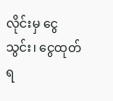လိုင်းမှ ငွေသွင်း၊ ငွေထုတ်ရ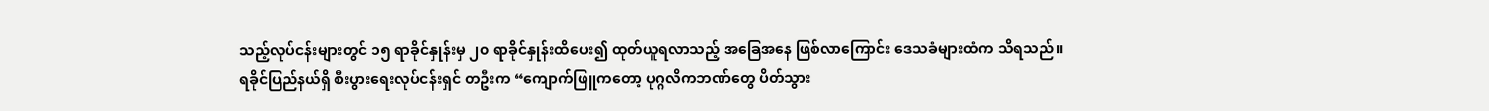သည့်လုပ်ငန်းများတွင် ၁၅ ရာခိုင်နှုန်းမှ ၂၀ ရာခိုင်နှုန်းထိပေး၍ ထုတ်ယူရလာသည့် အခြေအနေ ဖြစ်လာကြောင်း ဒေသခံများထံက သိရသည်။
ရခိုင်ပြည်နယ်ရှိ စီးပွားရေးလုပ်ငန်းရှင် တဦးက “ကျောက်ဖြူကတော့ ပုဂ္ဂလိကဘဏ်တွေ ပိတ်သွား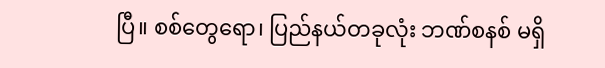ပြီ။ စစ်တွေရော၊ ပြည်နယ်တခုလုံး ဘဏ်စနစ် မရှိ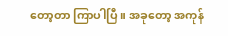တော့တာ ကြာပါပြီ။ အခုတော့ အကုန်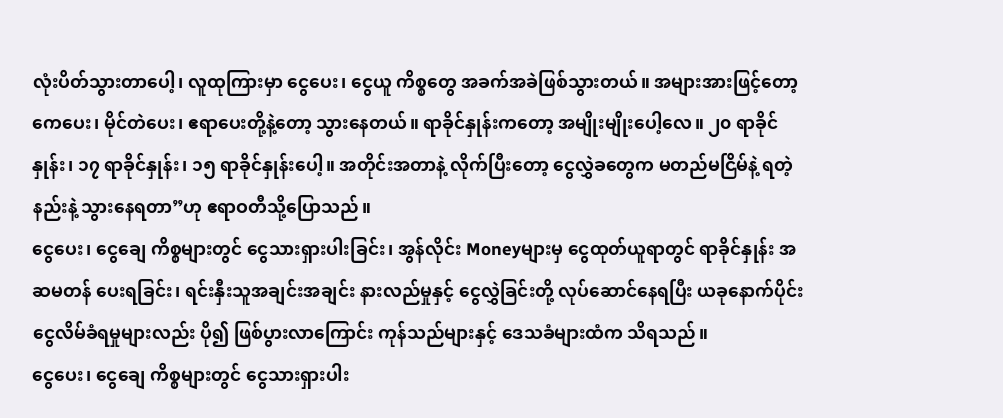လုံးပိတ်သွားတာပေါ့၊ လူထုကြားမှာ ငွေပေး၊ ငွေယူ ကိစ္စတွေ အခက်အခဲဖြစ်သွားတယ်။ အများအားဖြင့်တော့ ကေပေး၊ မိုင်တဲပေး၊ ဧရာပေးတို့နဲ့တော့ သွားနေတယ်။ ရာခိုင်နှုန်းကတော့ အမျိုးမျိုးပေါ့လေ။ ၂၀ ရာခိုင်နှုန်း၊ ၁၇ ရာခိုင်နှုန်း၊ ၁၅ ရာခိုင်နှုန်းပေါ့။ အတိုင်းအတာနဲ့ လိုက်ပြီးတော့ ငွေလွှဲခတွေက မတည်မငြိမ်နဲ့ ရတဲ့နည်းနဲ့ သွားနေရတာ”ဟု ဧရာဝတီသို့ပြောသည်။
ငွေပေး၊ ငွေချေ ကိစ္စများတွင် ငွေသားရှားပါးခြင်း၊ အွန်လိုင်း Moneyများမှ ငွေထုတ်ယူရာတွင် ရာခိုင်နှုန်း အဆမတန် ပေးရခြင်း၊ ရင်းနှီးသူအချင်းအချင်း နားလည်မှုနှင့် ငွေလွှဲခြင်းတို့ လုပ်ဆောင်နေရပြီး ယခုနောက်ပိုင်း ငွေလိမ်ခံရမှုများလည်း ပို၍ ဖြစ်ပွားလာကြောင်း ကုန်သည်များနှင့် ဒေသခံများထံက သိရသည်။
ငွေပေး၊ ငွေချေ ကိစ္စများတွင် ငွေသားရှားပါး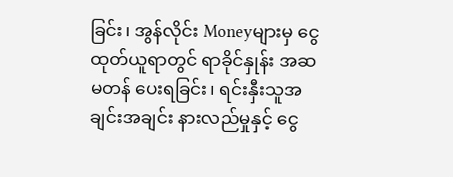ခြင်း၊ အွန်လိုင်း Moneyများမှ ငွေထုတ်ယူရာတွင် ရာခိုင်နှုန်း အဆမတန် ပေးရခြင်း၊ ရင်းနှီးသူအချင်းအချင်း နားလည်မှုနှင့် ငွေ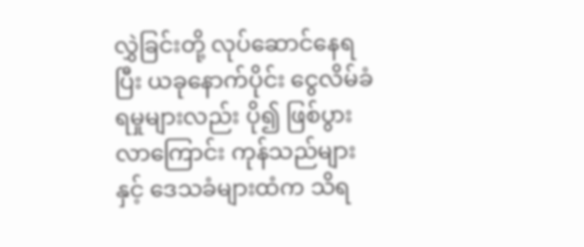လွှဲခြင်းတို့ လုပ်ဆောင်နေရပြီး ယခုနောက်ပိုင်း ငွေလိမ်ခံရမှုများလည်း ပို၍ ဖြစ်ပွားလာကြောင်း ကုန်သည်များနှင့် ဒေသခံများထံက သိရ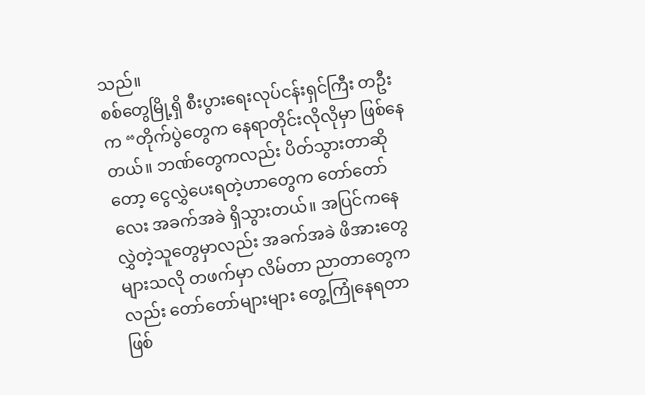သည်။
စစ်တွေမြို့ရှိ စီးပွားရေးလုပ်ငန်းရှင်ကြီး တဦးက “တိုက်ပွဲတွေက နေရာတိုင်းလိုလိုမှာ ဖြစ်နေတယ်။ ဘဏ်တွေကလည်း ပိတ်သွားတာဆိုတော့ ငွေလွှဲပေးရတဲ့ဟာတွေက တော်တော်လေး အခက်အခဲ ရှိသွားတယ်။ အပြင်ကနေ လွှဲတဲ့သူတွေမှာလည်း အခက်အခဲ ဖိအားတွေ များသလို တဖက်မှာ လိမ်တာ ညာတာတွေကလည်း တော်တော်များများ တွေ့ကြုံနေရတာ ဖြစ်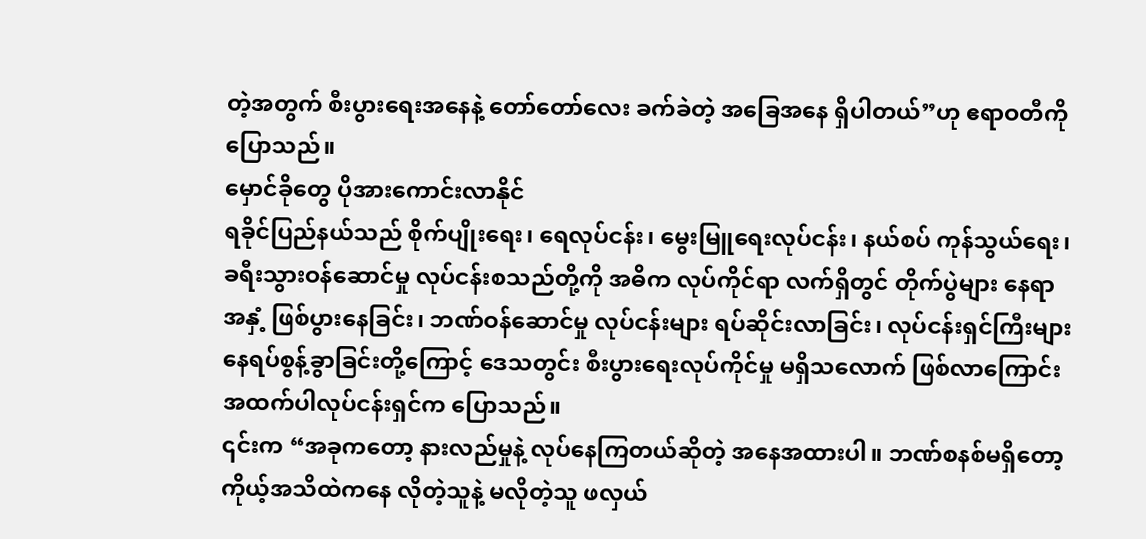တဲ့အတွက် စီးပွားရေးအနေနဲ့ တော်တော်လေး ခက်ခဲတဲ့ အခြေအနေ ရှိပါတယ်”ဟု ဧရာဝတီကို ပြောသည်။
မှောင်ခိုတွေ ပိုအားကောင်းလာနိုင်
ရခိုင်ပြည်နယ်သည် စိုက်ပျိုးရေး၊ ရေလုပ်ငန်း၊ မွေးမြူရေးလုပ်ငန်း၊ နယ်စပ် ကုန်သွယ်ရေး၊ ခရီးသွားဝန်ဆောင်မှု လုပ်ငန်းစသည်တို့ကို အဓိက လုပ်ကိုင်ရာ လက်ရှိတွင် တိုက်ပွဲများ နေရာအနှံ့ ဖြစ်ပွားနေခြင်း၊ ဘဏ်ဝန်ဆောင်မှု လုပ်ငန်းများ ရပ်ဆိုင်းလာခြင်း၊ လုပ်ငန်းရှင်ကြီးများ နေရပ်စွန့်ခွာခြင်းတို့ကြောင့် ဒေသတွင်း စီးပွားရေးလုပ်ကိုင်မှု မရှိသလောက် ဖြစ်လာကြောင်း အထက်ပါလုပ်ငန်းရှင်က ပြောသည်။
၎င်းက “အခုကတော့ နားလည်မှုနဲ့ လုပ်နေကြတယ်ဆိုတဲ့ အနေအထားပါ။ ဘဏ်စနစ်မရှိတော့ ကိုယ့်အသိထဲကနေ လိုတဲ့သူနဲ့ မလိုတဲ့သူ ဖလှယ်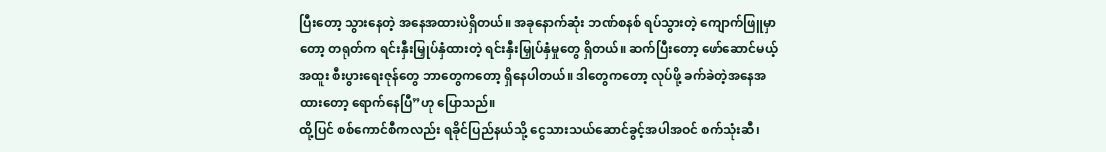ပြီးတော့ သွားနေတဲ့ အနေအထားပဲရှိတယ်။ အခုနောက်ဆုံး ဘဏ်စနစ် ရပ်သွားတဲ့ ကျောက်ဖြူမှာတော့ တရုတ်က ရင်းနှီးမြှုပ်နှံထားတဲ့ ရင်းနှီးမြှုပ်နှံမှုတွေ ရှိတယ်။ ဆက်ပြီးတော့ ဖော်ဆောင်မယ့် အထူး စီးပွားရေးဇုန်တွေ ဘာတွေကတော့ ရှိနေပါတယ်။ ဒါတွေကတော့ လုပ်ဖို့ ခက်ခဲတဲ့အနေအထားတော့ ရောက်နေပြီ”ဟု ပြောသည်။
ထို့ပြင် စစ်ကောင်စီကလည်း ရခိုင်ပြည်နယ်သို့ ငွေသားသယ်ဆောင်ခွင့်အပါအဝင် စက်သုံးဆီ၊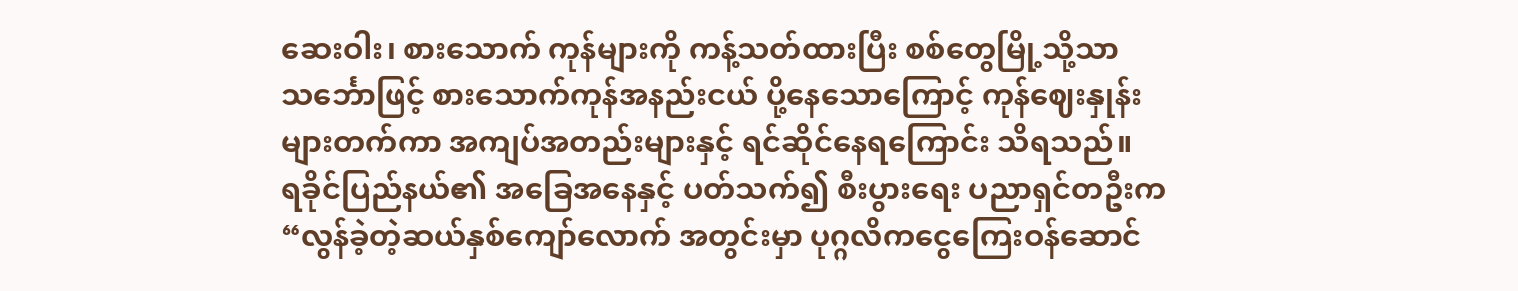ဆေးဝါး၊ စားသောက် ကုန်များကို ကန့်သတ်ထားပြီး စစ်တွေမြို့သို့သာ သင်္ဘောဖြင့် စားသောက်ကုန်အနည်းငယ် ပို့နေသောကြောင့် ကုန်ဈေးနှုန်းများတက်ကာ အကျပ်အတည်းများနှင့် ရင်ဆိုင်နေရကြောင်း သိရသည်။
ရခိုင်ပြည်နယ်၏ အခြေအနေနှင့် ပတ်သက်၍ စီးပွားရေး ပညာရှင်တဦးက “လွန်ခဲ့တဲ့ဆယ်နှစ်ကျော်လောက် အတွင်းမှာ ပုဂ္ဂလိကငွေကြေးဝန်ဆောင်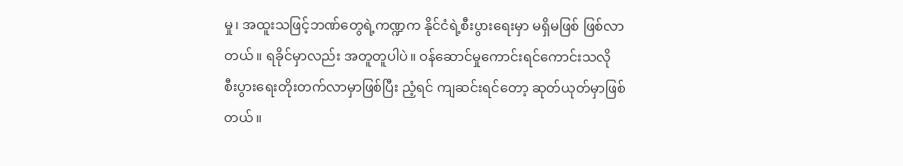မှု၊ အထူးသဖြင့်ဘဏ်တွေရဲ့ကဏ္ဍက နိုင်ငံရဲ့စီးပွားရေးမှာ မရှိမဖြစ် ဖြစ်လာတယ်။ ရခိုင်မှာလည်း အတူတူပါပဲ။ ဝန်ဆောင်မှုကောင်းရင်ကောင်းသလို စီးပွားရေးတိုးတက်လာမှာဖြစ်ပြီး ညံ့ရင် ကျဆင်းရင်တော့ ဆုတ်ယုတ်မှာဖြစ်တယ်။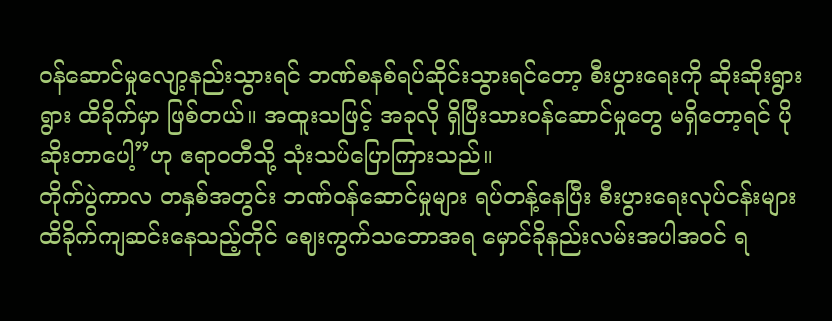ဝန်ဆောင်မှုလျော့နည်းသွားရင် ဘဏ်စနစ်ရပ်ဆိုင်းသွားရင်တော့ စီးပွားရေးကို ဆိုးဆိုးရွားရွား ထိခိုက်မှာ ဖြစ်တယ်။ အထူးသဖြင့် အခုလို ရှိပြီးသားဝန်ဆောင်မှုတွေ မရှိတော့ရင် ပိုဆိုးတာပေါ့”ဟု ဧရာဝတီသို့ သုံးသပ်ပြောကြားသည်။
တိုက်ပွဲကာလ တနှစ်အတွင်း ဘဏ်ဝန်ဆောင်မှုများ ရပ်တန့်နေပြီး စီးပွားရေးလုပ်ငန်းများ ထိခိုက်ကျဆင်းနေသည့်တိုင် ဈေးကွက်သဘောအရ မှောင်ခိုနည်းလမ်းအပါအဝင် ရ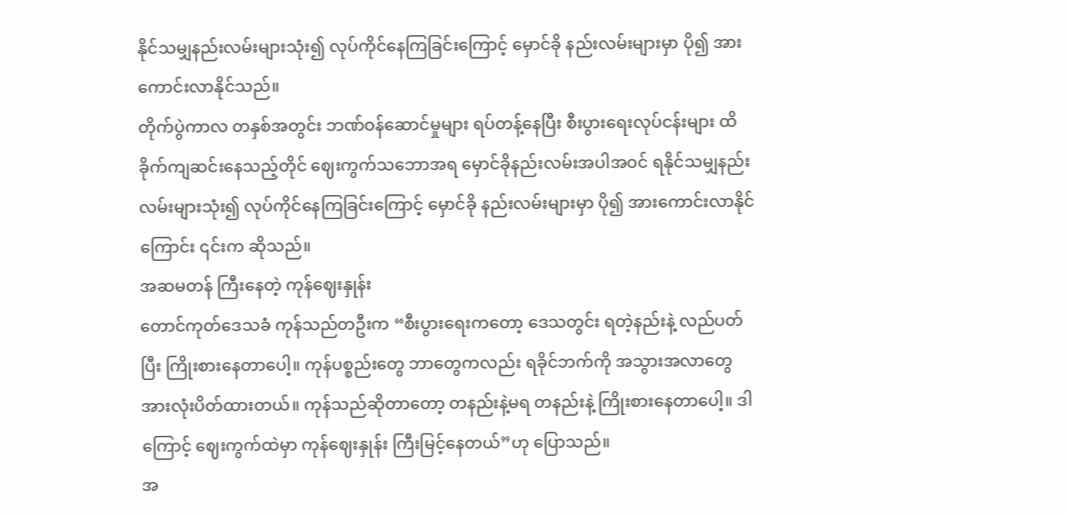နိုင်သမျှနည်းလမ်းများသုံး၍ လုပ်ကိုင်နေကြခြင်းကြောင့် မှောင်ခို နည်းလမ်းများမှာ ပို၍ အားကောင်းလာနိုင်သည်။
တိုက်ပွဲကာလ တနှစ်အတွင်း ဘဏ်ဝန်ဆောင်မှုများ ရပ်တန့်နေပြီး စီးပွားရေးလုပ်ငန်းများ ထိခိုက်ကျဆင်းနေသည့်တိုင် ဈေးကွက်သဘောအရ မှောင်ခိုနည်းလမ်းအပါအဝင် ရနိုင်သမျှနည်းလမ်းများသုံး၍ လုပ်ကိုင်နေကြခြင်းကြောင့် မှောင်ခို နည်းလမ်းများမှာ ပို၍ အားကောင်းလာနိုင်ကြောင်း ၎င်းက ဆိုသည်။
အဆမတန် ကြီးနေတဲ့ ကုန်ဈေးနှုန်း
တောင်ကုတ်ဒေသခံ ကုန်သည်တဦးက “စီးပွားရေးကတော့ ဒေသတွင်း ရတဲ့နည်းနဲ့ လည်ပတ်ပြီး ကြိုးစားနေတာပေါ့။ ကုန်ပစ္စည်းတွေ ဘာတွေကလည်း ရခိုင်ဘက်ကို အသွားအလာတွေ အားလုံးပိတ်ထားတယ်။ ကုန်သည်ဆိုတာတော့ တနည်းနဲ့မရ တနည်းနဲ့ ကြိုးစားနေတာပေါ့။ ဒါကြောင့် ဈေးကွက်ထဲမှာ ကုန်ဈေးနှုန်း ကြီးမြင့်နေတယ်”ဟု ပြောသည်။
အ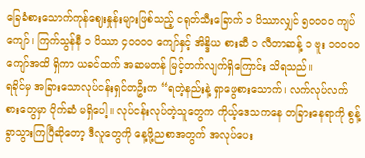ခြေခံစားသောက်ကုန်ဈေးနှုန်းများဖြစ်သည့် ငရုတ်သီးခြောက် ၁ ပိဿာလျှင် ၅၀၀၀၀ ကျပ်ကျော်၊ ကြက်သွန်နီ ၁ ပိဿာ ၄၀၀၀၀ ကျော်နှင့် အိန္ဒိယ စားဆီ ၁ လီတာဆန့် ၁ ဗူး ၁၀၀၀၀ ကျော်အထိ ရှိကာ ယခင်ထက် အဆမတန် မြင့်တက်လျက်ရှိကြောင်း သိရသည်။
ရခိုင်မှ အခြားသောလုပ်ငန်းရှင်တဦးက “ရတဲ့နည်းနဲ့ ရှာဖွေစားသောက်၊ လက်လုပ်လက်စားတွေမှာ ပိုက်ဆံ မရှိပေါ့။ လုပ်ငန်းလုပ်တဲ့သူတွေက ကိုယ့်ဒေသကနေ တခြားနေရာကို စွန့်ခွာသွားကြပြီဆိုတော့ ဒီလူတွေကို နေ့ဖို့ညစာအတွက် အလုပ်ပေး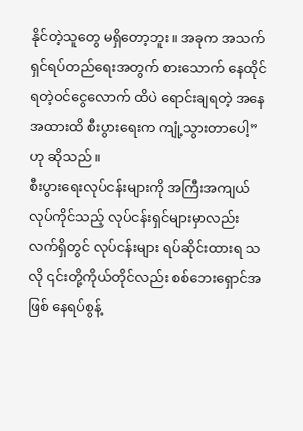နိုင်တဲ့သူတွေ မရှိတော့ဘူး။ အခုက အသက်ရှင်ရပ်တည်ရေးအတွက် စားသောက် နေထိုင်ရတဲ့ဝင်ငွေလောက် ထိပဲ ရောင်းချရတဲ့ အနေအထားထိ စီးပွားရေးက ကျုံ့သွားတာပေါ့”ဟု ဆိုသည်။
စီးပွားရေးလုပ်ငန်းများကို အကြီးအကျယ် လုပ်ကိုင်သည့် လုပ်ငန်းရှင်များမှာလည်း လက်ရှိတွင် လုပ်ငန်းများ ရပ်ဆိုင်းထားရ သလို ၎င်းတို့ကိုယ်တိုင်လည်း စစ်ဘေးရှောင်အဖြစ် နေရပ်စွန့်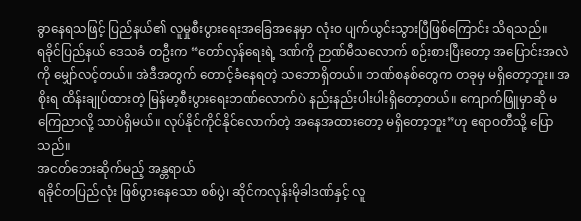ခွာနေရသဖြင့် ပြည်နယ်၏ လူမှုစီးပွားရေးအခြေအနေမှာ လုံးဝ ပျက်ယွင်းသွားပြီဖြစ်ကြောင်း သိရသည်။
ရခိုင်ပြည်နယ် ဒေသခံ တဦးက “တော်လှန်ရေးရဲ့ ဒဏ်ကို ဉာဏ်မီသလောက် စဉ်းစားပြီးတော့ အပြောင်းအလဲကို မျှော်လင့်တယ်။ အဲဒီအတွက် တောင့်ခံနေရတဲ့ သဘောရှိတယ်။ ဘဏ်စနစ်တွေက တခုမှ မရှိတော့ဘူး။ အစိုးရ ထိန်းချုပ်ထားတဲ့ မြန်မာ့စီးပွားရေးဘဏ်လောက်ပဲ နည်းနည်းပါးပါးရှိတော့တယ်။ ကျောက်ဖြူမှာဆို မကြေညာလို့ သာပဲရှိမယ်။ လုပ်နိုင်ကိုင်နိုင်လောက်တဲ့ အနေအထားတော့ မရှိတော့ဘူး”ဟု ဧရာဝတီသို့ ပြောသည်။
အငတ်ဘေးဆိုက်မည့် အန္တရာယ်
ရခိုင်တပြည်လုံး ဖြစ်ပွားနေသော စစ်ပွဲ၊ ဆိုင်ကလုန်းမိုခါဒဏ်နှင့် လူ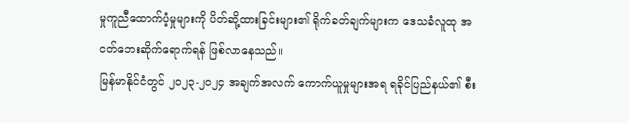မှုကူညီထောက်ပံ့မှုများကို ပိတ်ဆို့ထားခြင်းများ၏ ရိုက်ခတ်ချက်များက ဒေသခံလူထု အငတ်ဘေးဆိုက်ရောက်ရန် ဖြစ်လာနေသည်။
မြန်မာနိုင်ငံတွင် ၂၀၂၃-၂၀၂၄ အချက်အလက် ကောက်ယူမှုများအရ ရခိုင်ပြည်နယ်၏ စီး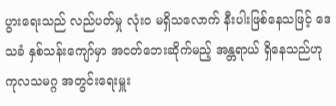ပွားရေးသည် လည်ပတ်မှု လုံးဝ မရှိသလောက် နီးပါးဖြစ်နေသဖြင့် ဒေသခံ နှစ်သန်းကျော်မှာ အငတ်ဘေးဆိုက်မည့် အန္တရာယ် ရှိနေသည်ဟု ကုလသမဂ္ဂ အတွင်းရေးမှူး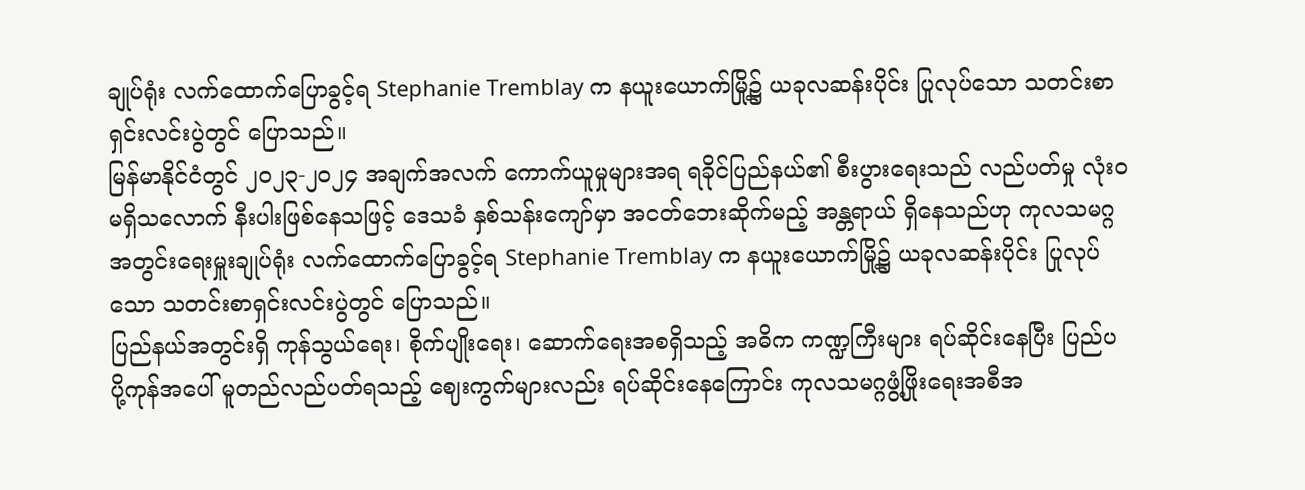ချုပ်ရုံး လက်ထောက်ပြောခွင့်ရ Stephanie Tremblay က နယူးယောက်မြို့၌ ယခုလဆန်းပိုင်း ပြုလုပ်သော သတင်းစာရှင်းလင်းပွဲတွင် ပြောသည်။
မြန်မာနိုင်ငံတွင် ၂၀၂၃-၂၀၂၄ အချက်အလက် ကောက်ယူမှုများအရ ရခိုင်ပြည်နယ်၏ စီးပွားရေးသည် လည်ပတ်မှု လုံးဝ မရှိသလောက် နီးပါးဖြစ်နေသဖြင့် ဒေသခံ နှစ်သန်းကျော်မှာ အငတ်ဘေးဆိုက်မည့် အန္တရာယ် ရှိနေသည်ဟု ကုလသမဂ္ဂ အတွင်းရေးမှူးချုပ်ရုံး လက်ထောက်ပြောခွင့်ရ Stephanie Tremblay က နယူးယောက်မြို့၌ ယခုလဆန်းပိုင်း ပြုလုပ်သော သတင်းစာရှင်းလင်းပွဲတွင် ပြောသည်။
ပြည်နယ်အတွင်းရှိ ကုန်သွယ်ရေး၊ စိုက်ပျိုးရေး၊ ဆောက်ရေးအစရှိသည့် အဓိက ကဏ္ဍကြီးများ ရပ်ဆိုင်းနေပြီး ပြည်ပ ပို့ကုန်အပေါ် မူတည်လည်ပတ်ရသည့် ဈေးကွက်များလည်း ရပ်ဆိုင်းနေကြောင်း ကုလသမဂ္ဂဖွံ့ဖြိုးရေးအစီအ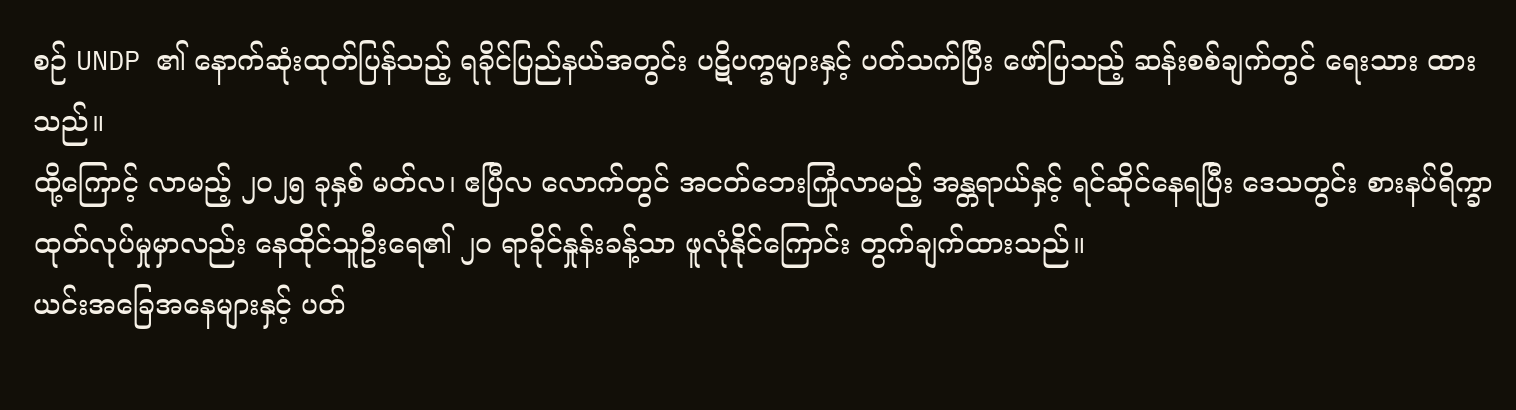စဉ် UNDP ၏ နောက်ဆုံးထုတ်ပြန်သည့် ရခိုင်ပြည်နယ်အတွင်း ပဋိပက္ခများနှင့် ပတ်သက်ပြီး ဖော်ပြသည့် ဆန်းစစ်ချက်တွင် ရေးသား ထားသည်။
ထို့ကြောင့် လာမည့် ၂၀၂၅ ခုနှစ် မတ်လ၊ ဧပြီလ လောက်တွင် အငတ်ဘေးကြုံလာမည့် အန္တရာယ်နှင့် ရင်ဆိုင်နေရပြီး ဒေသတွင်း စားနပ်ရိက္ခာထုတ်လုပ်မှုမှာလည်း နေထိုင်သူဦးရေ၏ ၂၀ ရာခိုင်နှုန်းခန့်သာ ဖူလုံနိုင်ကြောင်း တွက်ချက်ထားသည်။
ယင်းအခြေအနေများနှင့် ပတ်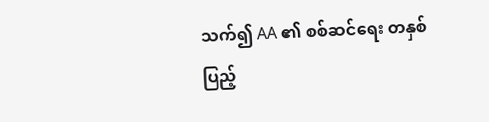သက်၍ AA ၏ စစ်ဆင်ရေး တနှစ်ပြည့်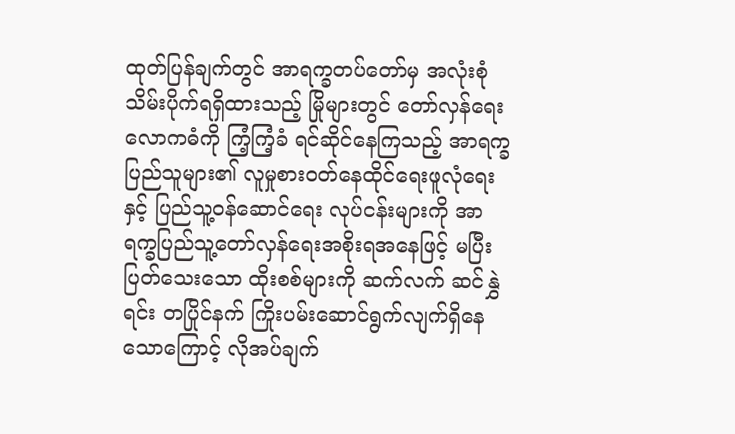ထုတ်ပြန်ချက်တွင် အာရက္ခတပ်တော်မှ အလုံးစုံ သိမ်းပိုက်ရရှိထားသည့် မြိုများတွင် တော်လှန်ရေးလောကဓံကို ကြံ့ကြံ့ခံ ရင်ဆိုင်နေကြသည့် အာရက္ခပြည်သူများ၏ လူမှုစားဝတ်နေထိုင်ရေးဖူလုံရေးနှင့် ပြည်သူ့ဝန်ဆောင်ရေး လုပ်ငန်းများကို အာရက္ခပြည်သူ့တော်လှန်ရေးအစိုးရအနေဖြင့် မပြီးပြတ်သေးသော ထိုးစစ်များကို ဆက်လက် ဆင်နွှဲရင်း တပြိုင်နက် ကြိုးပမ်းဆောင်ရွက်လျက်ရှိနေသောကြောင့် လိုအပ်ချက်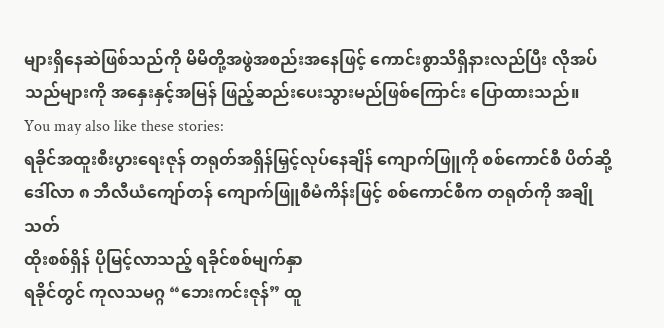များရှိနေဆဲဖြစ်သည်ကို မိမိတို့အဖွဲအစည်းအနေဖြင့် ကောင်းစွာသိရှိနားလည်ပြီး လိုအပ်သည်များကို အနှေးနှင့်အမြန် ဖြည့်ဆည်းပေးသွားမည်ဖြစ်ကြောင်း ပြောထားသည်။
You may also like these stories:
ရခိုင်အထူးစီးပွားရေးဇုန် တရုတ်အရှိန်မြှင့်လုပ်နေချိန် ကျောက်ဖြူကို စစ်ကောင်စီ ပိတ်ဆို့
ဒေါ်လာ ၈ ဘီလီယံကျော်တန် ကျောက်ဖြူစီမံကိန်းဖြင့် စစ်ကောင်စီက တရုတ်ကို အချိုသတ်
ထိုးစစ်ရှိန် ပိုမြင့်လာသည့် ရခိုင်စစ်မျက်နှာ
ရခိုင်တွင် ကုလသမဂ္ဂ “ဘေးကင်းဇုန်” ထူ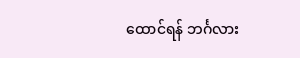ထောင်ရန် ဘင်္ဂလား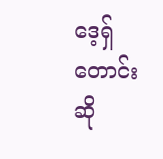ဒေ့ရှ် တောင်းဆို